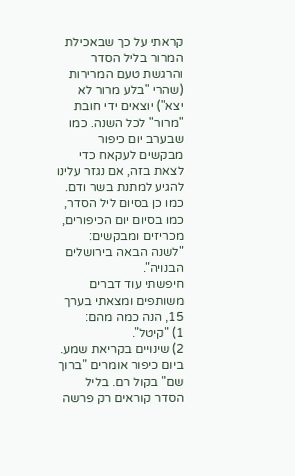קראתי על כך שבאכילת המרור בליל הסדר והרגשת טעם המרירות (שהרי "בלע מרור לא יצא") יוצאים ידי חובת "מרור" לכל השנה. כמו שבערב יום כיפור מבקשים לעקאח כדי לצאת בזה, אם נגזר עלינו להגיע למתנת בשר ודם.
כמו כן בסיום ליל הסדר, כמו בסיום יום הכיפורים, מכריזים ומבקשים: "לשנה הבאה בירושלים הבנויה".
חיפשתי עוד דברים משותפים ומצאתי בערך 15, הנה כמה מהם:
1) "קיטל".
2) שינויים בקריאת שמע. ביום כיפור אומרים "ברוך שם" בקול רם. בליל הסדר קוראים רק פרשה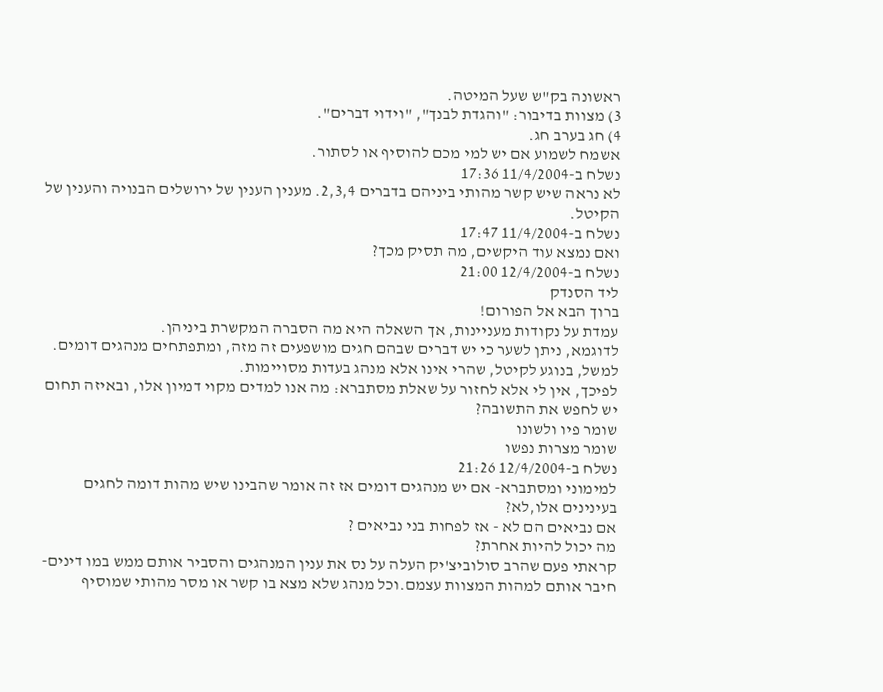ראשונה בק"ש שעל המיטה.
3) מצוות בדיבור: "והגדת לבנך", "וידוי דברים".
4) חג בערב חג.
אשמח לשמוע אם יש למי מכם להוסיף או לסתור.
נשלח ב-11/4/2004 17:36
לא נראה שיש קשר מהותי ביניהם בדברים 2,3,4. מענין הענין של ירושלים הבנויה והענין של הקיטל.
נשלח ב-11/4/2004 17:47
ואם נמצא עוד היקשים, מה תסיק מכך?
נשלח ב-12/4/2004 21:00
ליד הסנדק
ברוך הבא אל הפורום!
עמדת על נקודות מעניינות, אך השאלה היא מה הסברה המקשרת ביניהן.
לדוגמא, ניתן לשער כי יש דברים שבהם חגים מושפעים זה מזה, ומתפתחים מנהגים דומים. למשל, בנוגע לקיטל, שהרי אינו אלא מנהג בעדות מסויימות.
לפיכך, אין לי אלא לחזור על שאלת מסתברא: מה אנו למדים מקוי דמיון אלו, ובאיזה תחום יש לחפש את התשובה?
שומר פיו ולשונו
שומר מצרות נפשו
נשלח ב-12/4/2004 21:26
למימוני ומסתברא- אם יש מנהגים דומים אז זה אומר שהבינו שיש מהות דומה לחגים בעינינים אלו,לא?
אם נביאים הם לא - אז לפחות בני נביאים ?
מה יכול להיות אחרת?
קראתי פעם שהרב סולוביצ'יק העלה על נס את ענין המנהגים והסביר אותם ממש במו דינים- חיבר אותם למהות המצוות עצמם.וכל מנהג שלא מצא בו קשר או מסר מהותי שמוסיף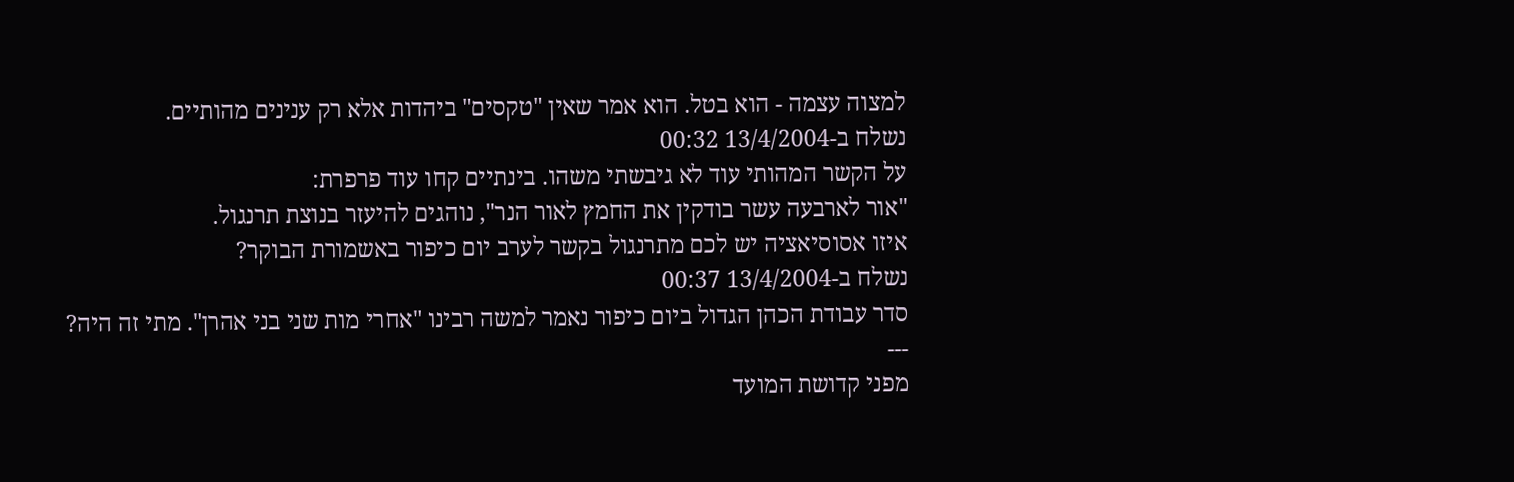למצוה עצמה - הוא בטל. הוא אמר שאין "טקסים" ביהדות אלא רק ענינים מהותיים.
נשלח ב-13/4/2004 00:32
על הקשר המהותי עוד לא גיבשתי משהו. בינתיים קחו עוד פרפרת:
"אור לארבעה עשר בודקין את החמץ לאור הנר", נוהגים להיעזר בנוצת תרנגול.
איזו אסוסיאציה יש לכם מתרנגול בקשר לערב יום כיפור באשמורת הבוקר?
נשלח ב-13/4/2004 00:37
סדר עבודת הכהן הגדול ביום כיפור נאמר למשה רבינו "אחרי מות שני בני אהרן". מתי זה היה?
---
מפני קדושת המועד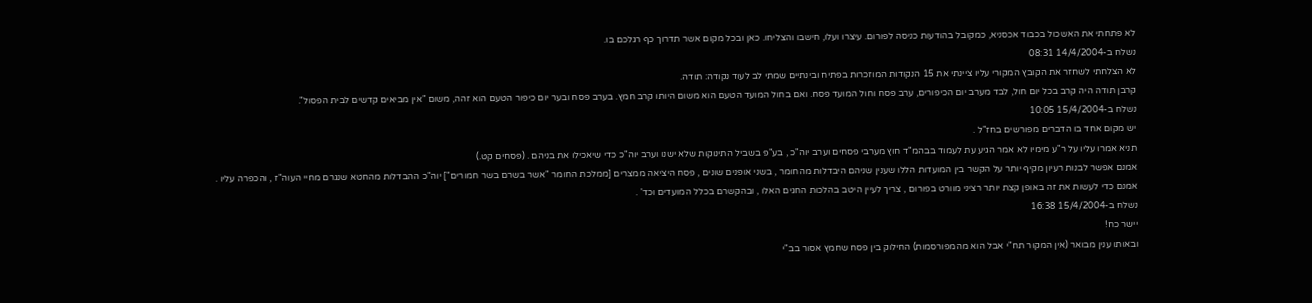לא פתחתי את האשכול בכבוד אכסניא, כמקובל בהודעות כניסה לפורום. עיצרו ועלו, חישבו והצליחו. כאן ובכל מקום אשר תדרוך כף רגלכם בו.
נשלח ב-14/4/2004 08:31
לא הצלחתי לשחזר את הקובץ המקורי עליו ציינתי את 15 הנקודות המוזכרות בפתיח ובינתיים שמתי לב לעוד נקודה: תודה.
קרבן תודה היה קרב בכל יום חול, לבד מערב יום הכיפורים, ערב פסח וחול המועד פסח. ואם בחול המועד הטעם הוא משום היותו קרב חמץ. בערב פסח ובער יום כיפור הטעם הוא זהה, משום "אין מביאים קדשים לבית הפסול".
נשלח ב-15/4/2004 10:05
יש מקום אחד בו הדברים מפורשים בחז"ל .
תניא אמרו עליו על ר"ע מימיו לא אמר הגיע עת לעמוד בבהמ"ד חוץ מערבי פסחים וערב יוה"כ , בע"פ בשביל התינוקות שלא ישנו וערב יוה"כ כדי שיאכילו את בניהם . (פסחים קט.)
אמנם אפשר לבנות רעיון מקיף יותר על הקשר בין המועדות הללו שענין שניהם היבדלות מהחומר , בשני אופנים שונים , פסח היציאה ממצרים [ממלכת החומר "אשר בשרם בשר חמורים"] יוה"כ ההבדלות מהחטא שנגרם מחיי העוה"ז , והכפרה עליו .
אמנם כדי לעשות את זה באופן קצת יותר רציני מוורט בפורום , צריך לעיין היטב בהלכות החגים האלו , ובהקשרם בכלל המועדים וכד' .
נשלח ב-15/4/2004 16:38
יישר כח!
ובאותו ענין מבואר (אין המקור תח"י אבל הוא מהמפורסמות) החילוק בין פסח שחמץ אסור בב"י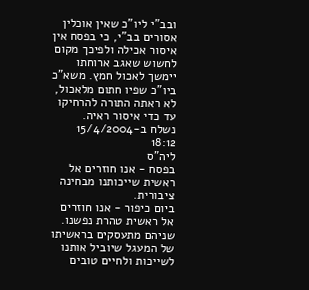ובב"י ליו"כ שאין אוכלין אסורים בב"י, כי בפסח אין איסור אכילה ולפיכך מקום לחשוש שאגב ארוחתו יימשך לאכול חמץ. משא"כ ביו"כ שפיו חתום מלאכול, לא ראתה התורה להרחיקו עד כדי איסור ראיה.
נשלח ב-15/4/2004 18:12
ליה"ס
בפסח - אנו חוזרים אל ראשית שייכותנו מבחינה ציבורית.
ביום כיפור - אנו חוזרים אל ראשית טהרת נפשנו.
שניהם מתעסקים בראשיתו של המעגל שיוביל אותנו לשייכות ולחיים טובים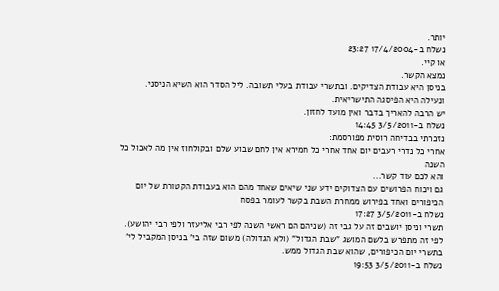יותר.
נשלח ב-17/4/2004 23:27
או קיי.
נמצא הקשר.
בניסן היא עבודת הצדיקים. ובתשרי עבודת בעלי תשובה. ליל הסדר הוא השיא הניסני. ונעילה היא הפיסגה התישריאית.
יש הרבה להאריך בדבר ואין מועד לחזון.
נשלח ב-3/5/2011 14:45
נזכרתי בבדיחה רוסית מפורסמת:
אחרי כל נדרי רעבים יום אחד אחרי כל חמירא אין לחם שבוע שלם ובקולחוז אין מה לאכול כל השנה
והא לכם עוד קשר...
גם ויכוח הפרושים עם הצדוקים ידע שני שיאים שאחד מהם הוא בעבודת הקטורת של יום הכיפורים ואחד בפירוש ממחרת השבת בקשר לעומר בפסח
נשלח ב-3/5/2011 17:27
תשרי וניסן יושבים זה על גבי זה (שניהם הם ראשי השנה לפי רבי אליעזר ולפי רבי יהושע).
לפי זה מתפרש בלשם המושג "שבת הגדול" (ולא הגדולה) משום שזה בי' בניסן המקביל לי' בתשרי יום הכיפורים, שהוא שבת הגדול ממש.
נשלח ב-3/5/2011 19:53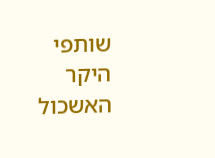שותפי היקר האשכול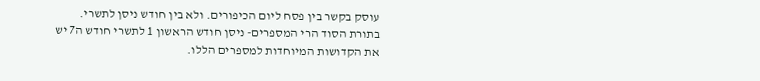עוסק בקשר בין פסח ליום הכיפורים. ולא בין חודש ניסן לתשרי.
בתורת הסוד הרי המספרים- ניסן חודש הראשון 1 לתשרי חודש ה7 יש את הקדושות המיוחדות למספרים הללו.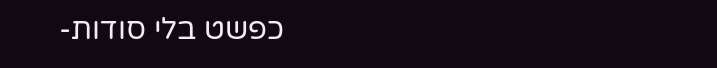כפשט בלי סודות-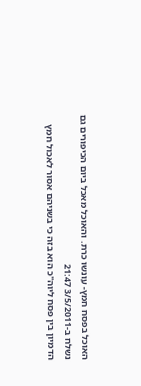האוכל בפסח חמץ- עונשו כרת. והאוכל מאכל ביום הכיפורים גם
נשלח ב-3/5/2011 21:47
הדמיון בין פסח ליוה"כ הוא בזה כי בשניהם אסור לאכול חמץ